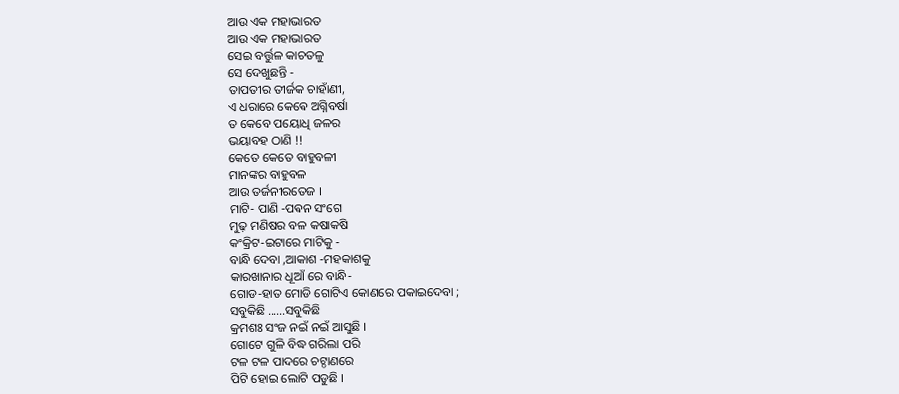ଆଉ ଏକ ମହାଭାରତ
ଆଉ ଏକ ମହାଭାରତ
ସେଇ ବର୍ତ୍ତୁଳ କାଚତଳୁ
ସେ ଦେଖୁଛନ୍ତି -
ତାପତୀର ତୀର୍ଜକ ଚାହାଁଣୀ,
ଏ ଧରାରେ କେଵେ ଅଗ୍ନିବର୍ଷା
ତ କେବେ ପୟୋଧି ଜଳର
ଭୟାବହ ଠାଣି !!
କେତେ କେତେ ବାହୁବଳୀ
ମାନଙ୍କର ବାହୁବଳ
ଆଉ ତର୍ଜନୀରତେଜ ।
ମାଟି- ପାଣି -ପଵନ ସଂଗେ
ମୁଢ଼ ମଣିଷର ବଳ କଷାକଷି
କଂକ୍ରିଟ-ଇଟାରେ ମାଟିକୁ -
ବାନ୍ଧି ଦେବା ,ଆକାଶ -ମହକାଶକୁ
କାରଖାନାର ଧୂଆଁ ରେ ବାନ୍ଧି-
ଗୋଡ-ହାତ ମୋଡି ଗୋଟିଏ କୋଣରେ ପକାଇଦେବା ;
ସବୁକିଛି ......ସବୁକିଛି
କ୍ରମଶଃ ସଂଜ ନଇଁ ନଇଁ ଆସୁଛି ।
ଗୋଟେ ଗୁଳି ବିଦ୍ଧ ଗରିଲା ପରି
ଟଳ ଟଳ ପାଦରେ ଚଟ୍ଠାଣରେ
ପିଟି ହୋଇ ଲୋଟି ପଡୁଛି ।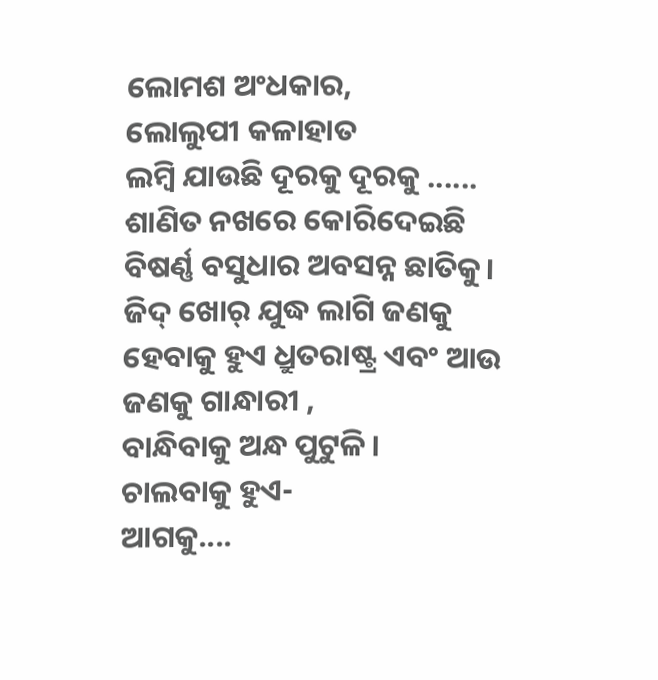ଲୋମଶ ଅଂଧକାର,
ଲୋଲୁପୀ କଳାହାତ
ଲମ୍ବି ଯାଉଛି ଦୂରକୁ ଦୂରକୁ ......
ଶାଣିତ ନଖରେ କୋରିଦେଇଛି
ବିଷର୍ଣ୍ଣ ବସୁଧାର ଅବସନ୍ନ ଛାତିକୁ।
ଜିଦ୍ ଖୋର୍ ଯୁଦ୍ଧ ଲାଗି ଜଣକୁ
ହେବାକୁ ହୁଏ ଧ୍ରୁତରାଷ୍ଟ୍ର ଏବଂ ଆଉ
ଜଣକୁ ଗାନ୍ଧାରୀ ,
ବାନ୍ଧିବାକୁ ଅନ୍ଧ ପୁଟୁଳି ।
ଚାଲବାକୁ ହୁଏ-
ଆଗକୁ....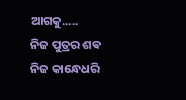ଆଗକୁ.....
ନିଜ ପୁତ୍ରର ଶଵ ନିଜ କାନ୍ଧେଧରି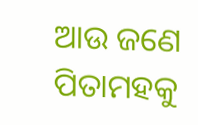ଆଉ ଜଣେ ପିତାମହକୁ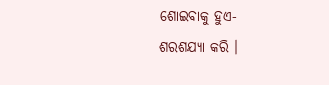ଶୋଇବାକୁ ହୁଏ-
ଶରଶଯ୍ୟା କରି ।